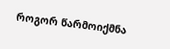როგორ წარმოიქმნა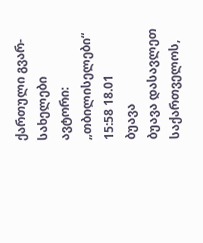ქართული გვარ-სახელები
ავტორი: „თბილისელები“ 15:58 18.01
ბუავა
ბუავა დასავლეთ საქართველოს,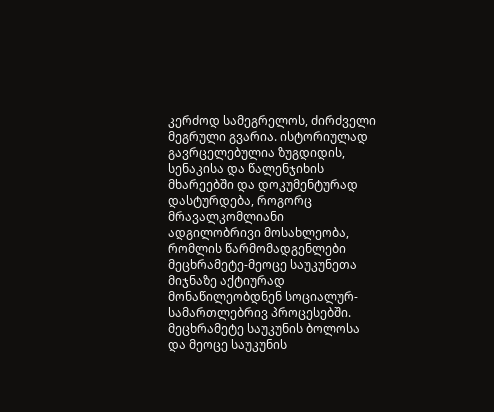კერძოდ სამეგრელოს, ძირძველი მეგრული გვარია. ისტორიულად გავრცელებულია ზუგდიდის, სენაკისა და წალენჯიხის მხარეებში და დოკუმენტურად დასტურდება, როგორც მრავალკომლიანი ადგილობრივი მოსახლეობა, რომლის წარმომადგენლები მეცხრამეტე-მეოცე საუკუნეთა მიჯნაზე აქტიურად მონაწილეობდნენ სოციალურ-სამართლებრივ პროცესებში.
მეცხრამეტე საუკუნის ბოლოსა და მეოცე საუკუნის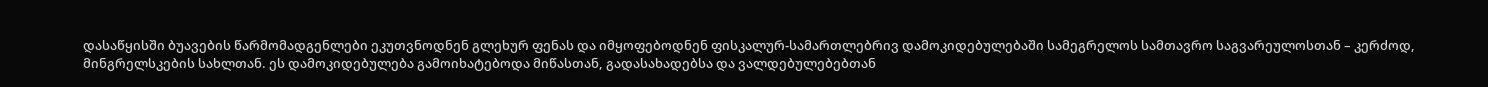დასაწყისში ბუავების წარმომადგენლები ეკუთვნოდნენ გლეხურ ფენას და იმყოფებოდნენ ფისკალურ-სამართლებრივ დამოკიდებულებაში სამეგრელოს სამთავრო საგვარეულოსთან – კერძოდ, მინგრელსკების სახლთან. ეს დამოკიდებულება გამოიხატებოდა მიწასთან, გადასახადებსა და ვალდებულებებთან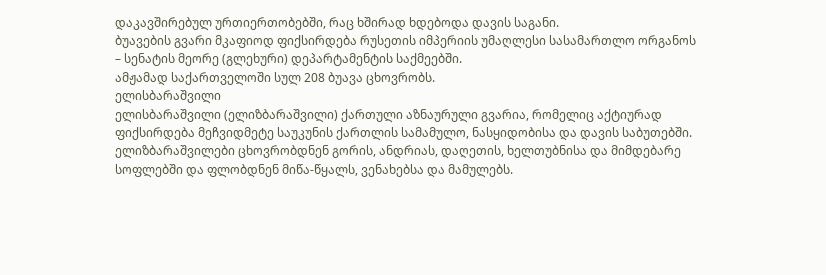დაკავშირებულ ურთიერთობებში, რაც ხშირად ხდებოდა დავის საგანი.
ბუავების გვარი მკაფიოდ ფიქსირდება რუსეთის იმპერიის უმაღლესი სასამართლო ორგანოს – სენატის მეორე (გლეხური) დეპარტამენტის საქმეებში.
ამჟამად საქართველოში სულ 208 ბუავა ცხოვრობს.
ელისბარაშვილი
ელისბარაშვილი (ელიზბარაშვილი) ქართული აზნაურული გვარია, რომელიც აქტიურად ფიქსირდება მეჩვიდმეტე საუკუნის ქართლის სამამულო, ნასყიდობისა და დავის საბუთებში. ელიზბარაშვილები ცხოვრობდნენ გორის, ანდრიას, დაღეთის, ხელთუბნისა და მიმდებარე სოფლებში და ფლობდნენ მიწა-წყალს, ვენახებსა და მამულებს.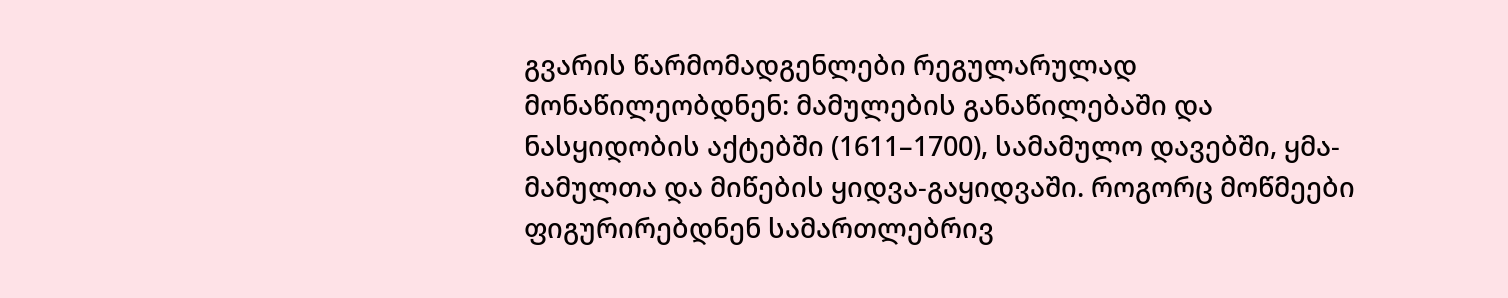გვარის წარმომადგენლები რეგულარულად მონაწილეობდნენ: მამულების განაწილებაში და ნასყიდობის აქტებში (1611–1700), სამამულო დავებში, ყმა-მამულთა და მიწების ყიდვა-გაყიდვაში. როგორც მოწმეები ფიგურირებდნენ სამართლებრივ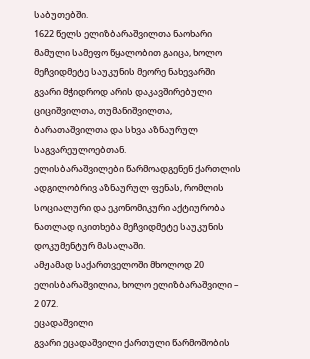საბუთებში.
1622 წელს ელიზბარაშვილთა ნაოხარი მამული სამეფო წყალობით გაიცა, ხოლო მეჩვიდმეტე საუკუნის მეორე ნახევარში გვარი მჭიდროდ არის დაკავშირებული ციციშვილთა, თუმანიშვილთა, ბარათაშვილთა და სხვა აზნაურულ საგვარეულოებთან.
ელისბარაშვილები წარმოადგენენ ქართლის ადგილობრივ აზნაურულ ფენას, რომლის სოციალური და ეკონომიკური აქტიურობა ნათლად იკითხება მეჩვიდმეტე საუკუნის დოკუმენტურ მასალაში.
ამჟამად საქართველოში მხოლოდ 20 ელისბარაშვილია, ხოლო ელიზბარაშვილი – 2 072.
ეცადაშვილი
გვარი ეცადაშვილი ქართული წარმოშობის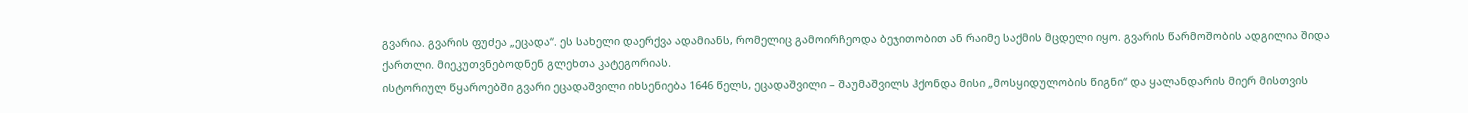გვარია. გვარის ფუძეა „ეცადა“. ეს სახელი დაერქვა ადამიანს, რომელიც გამოირჩეოდა ბეჯითობით ან რაიმე საქმის მცდელი იყო. გვარის წარმოშობის ადგილია შიდა ქართლი. მიეკუთვნებოდნენ გლეხთა კატეგორიას.
ისტორიულ წყაროებში გვარი ეცადაშვილი იხსენიება 1646 წელს, ეცადაშვილი – შაუმაშვილს ჰქონდა მისი „მოსყიდულობის წიგნი“ და ყალანდარის მიერ მისთვის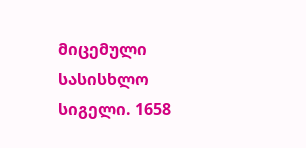მიცემული სასისხლო სიგელი. 1658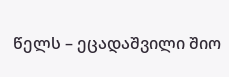წელს – ეცადაშვილი შიო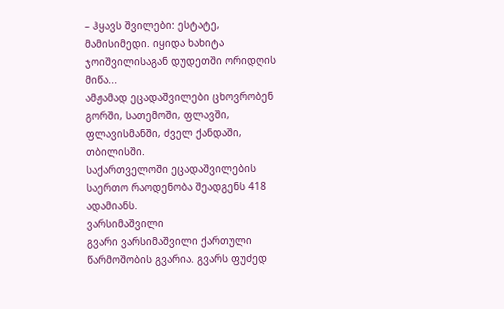– ჰყავს შვილები: ესტატე, მამისიმედი. იყიდა ხახიტა ჯოიშვილისაგან დუდეთში ორიდღის მიწა...
ამჟამად ეცადაშვილები ცხოვრობენ გორში, სათემოში, ფლავში, ფლავისმანში, ძველ ქანდაში, თბილისში.
საქართველოში ეცადაშვილების საერთო რაოდენობა შეადგენს 418 ადამიანს.
ვარსიმაშვილი
გვარი ვარსიმაშვილი ქართული წარმოშობის გვარია. გვარს ფუძედ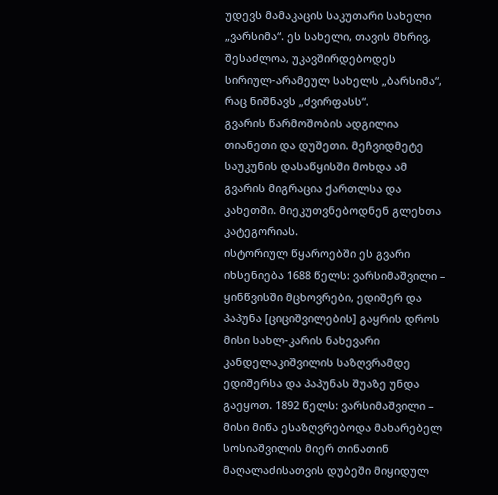უდევს მამაკაცის საკუთარი სახელი „ვარსიმა“. ეს სახელი, თავის მხრივ, შესაძლოა, უკავშირდებოდეს სირიულ-არამეულ სახელს „ბარსიმა“, რაც ნიშნავს „ძვირფასს“.
გვარის წარმოშობის ადგილია თიანეთი და დუშეთი. მეჩვიდმეტე საუკუნის დასაწყისში მოხდა ამ გვარის მიგრაცია ქართლსა და კახეთში. მიეკუთვნებოდნენ გლეხთა კატეგორიას.
ისტორიულ წყაროებში ეს გვარი იხსენიება 1688 წელს: ვარსიმაშვილი – ყინწვისში მცხოვრები, ედიშერ და პაპუნა [ციციშვილების] გაყრის დროს მისი სახლ-კარის ნახევარი კანდელაკიშვილის საზღვრამდე ედიშერსა და პაპუნას შუაზე უნდა გაეყოთ. 1892 წელს: ვარსიმაშვილი – მისი მიწა ესაზღვრებოდა მახარებელ სოსიაშვილის მიერ თინათინ მაღალაძისათვის დუბეში მიყიდულ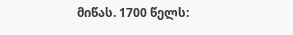მიწას. 1700 წელს: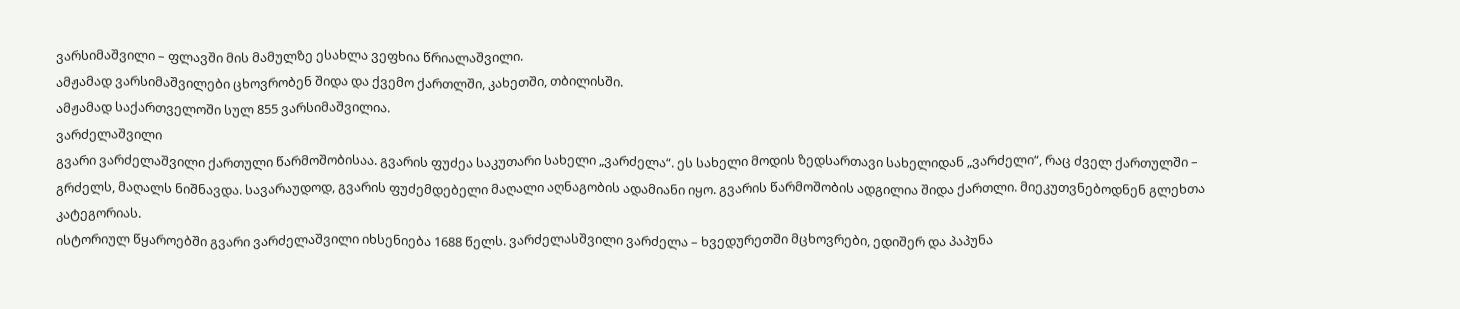ვარსიმაშვილი – ფლავში მის მამულზე ესახლა ვეფხია წრიალაშვილი.
ამჟამად ვარსიმაშვილები ცხოვრობენ შიდა და ქვემო ქართლში, კახეთში, თბილისში.
ამჟამად საქართველოში სულ 855 ვარსიმაშვილია.
ვარძელაშვილი
გვარი ვარძელაშვილი ქართული წარმოშობისაა. გვარის ფუძეა საკუთარი სახელი „ვარძელა“. ეს სახელი მოდის ზედსართავი სახელიდან „ვარძელი“, რაც ძველ ქართულში – გრძელს, მაღალს ნიშნავდა. სავარაუდოდ, გვარის ფუძემდებელი მაღალი აღნაგობის ადამიანი იყო. გვარის წარმოშობის ადგილია შიდა ქართლი. მიეკუთვნებოდნენ გლეხთა კატეგორიას.
ისტორიულ წყაროებში გვარი ვარძელაშვილი იხსენიება 1688 წელს. ვარძელასშვილი ვარძელა – ხვედურეთში მცხოვრები, ედიშერ და პაპუნა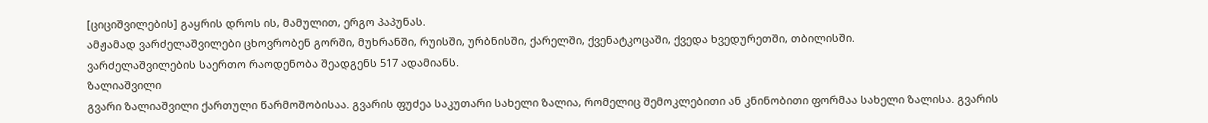[ციციშვილების] გაყრის დროს ის, მამულით, ერგო პაპუნას.
ამჟამად ვარძელაშვილები ცხოვრობენ გორში, მუხრანში, რუისში, ურბნისში, ქარელში, ქვენატკოცაში, ქვედა ხვედურეთში, თბილისში.
ვარძელაშვილების საერთო რაოდენობა შეადგენს 517 ადამიანს.
ზალიაშვილი
გვარი ზალიაშვილი ქართული წარმოშობისაა. გვარის ფუძეა საკუთარი სახელი ზალია, რომელიც შემოკლებითი ან კნინობითი ფორმაა სახელი ზალისა. გვარის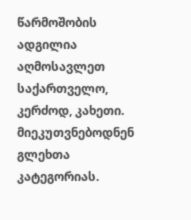წარმოშობის ადგილია აღმოსავლეთ საქართველო, კერძოდ, კახეთი. მიეკუთვნებოდნენ გლეხთა კატეგორიას.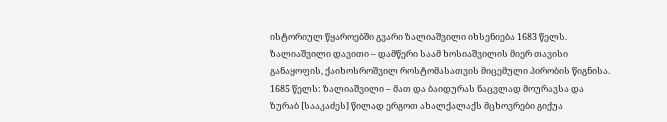ისტორიულ წყაროებში გვარი ზალიაშვილი იხსენიება 1683 წელს. ზალიაშვილი დავითი – დამწერი საამ ხოსიაშვილის მიერ თავისი განაყოფის, ქაიხოსროშვილ როსტომასათვის მიცემული პირობის წიგნისა. 1685 წელს: ზალიაშვილი – მათ და ბაიდურას ნაცვლად მოურავსა და ზურაბ [სააკაძეს] წილად ერგოთ ახალქალაქს მცხოვრები გიქუა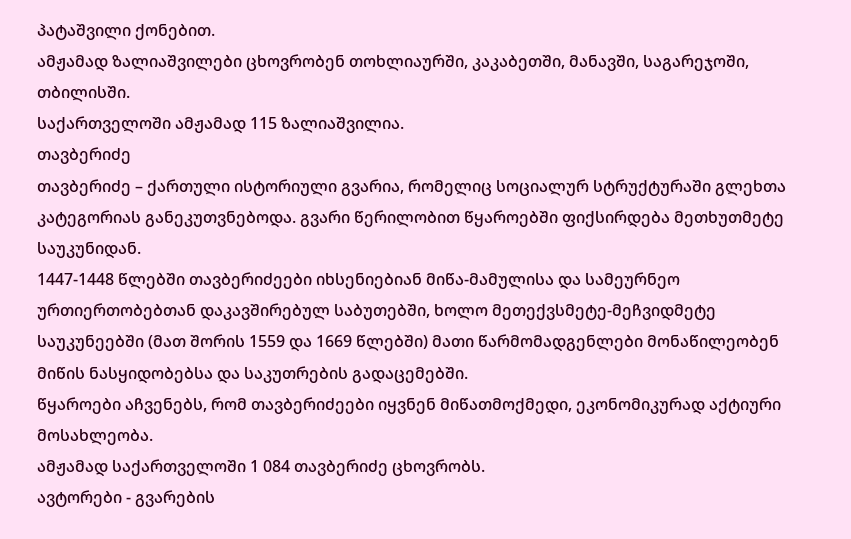პატაშვილი ქონებით.
ამჟამად ზალიაშვილები ცხოვრობენ თოხლიაურში, კაკაბეთში, მანავში, საგარეჯოში, თბილისში.
საქართველოში ამჟამად 115 ზალიაშვილია.
თავბერიძე
თავბერიძე – ქართული ისტორიული გვარია, რომელიც სოციალურ სტრუქტურაში გლეხთა კატეგორიას განეკუთვნებოდა. გვარი წერილობით წყაროებში ფიქსირდება მეთხუთმეტე საუკუნიდან.
1447-1448 წლებში თავბერიძეები იხსენიებიან მიწა-მამულისა და სამეურნეო ურთიერთობებთან დაკავშირებულ საბუთებში, ხოლო მეთექვსმეტე-მეჩვიდმეტე საუკუნეებში (მათ შორის 1559 და 1669 წლებში) მათი წარმომადგენლები მონაწილეობენ მიწის ნასყიდობებსა და საკუთრების გადაცემებში.
წყაროები აჩვენებს, რომ თავბერიძეები იყვნენ მიწათმოქმედი, ეკონომიკურად აქტიური მოსახლეობა.
ამჟამად საქართველოში 1 084 თავბერიძე ცხოვრობს.
ავტორები - გვარების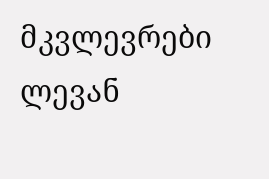მკვლევრები ლევან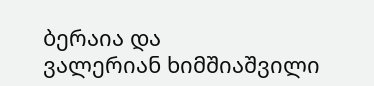ბერაია და
ვალერიან ხიმშიაშვილი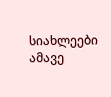სიახლეები ამავე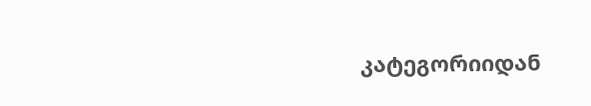კატეგორიიდან